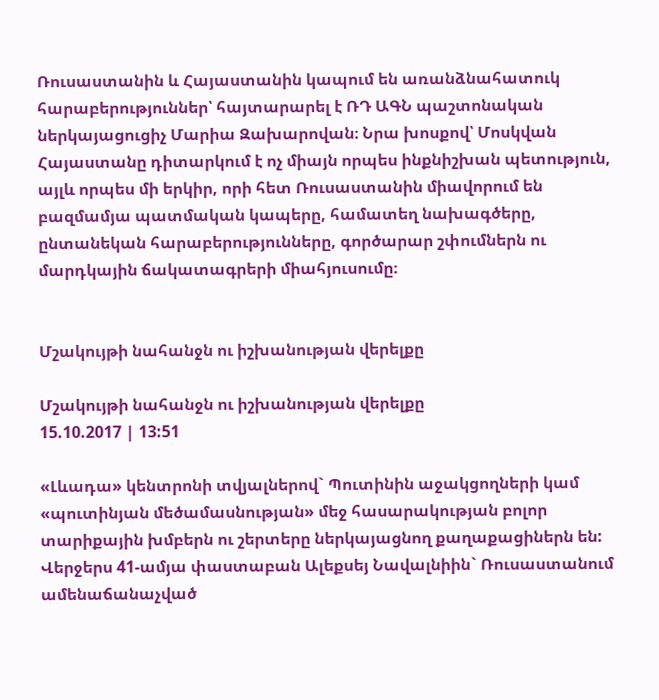Ռուսաստանին և Հայաստանին կապում են առանձնահատուկ հարաբերություններ՝ հայտարարել է ՌԴ ԱԳՆ պաշտոնական ներկայացուցիչ Մարիա Զախարովան։ Նրա խոսքով՝ Մոսկվան Հայաստանը դիտարկում է ոչ միայն որպես ինքնիշխան պետություն, այլև որպես մի երկիր, որի հետ Ռուսաստանին միավորում են բազմամյա պատմական կապերը, համատեղ նախագծերը, ընտանեկան հարաբերությունները, գործարար շփումներն ու մարդկային ճակատագրերի միահյուսումը։


Մշակույթի նահանջն ու իշխանության վերելքը

Մշակույթի նահանջն ու իշխանության վերելքը
15.10.2017 | 13:51

«Լևադա» կենտրոնի տվյալներով` Պուտինին աջակցողների կամ «պուտինյան մեծամասնության» մեջ հասարակության բոլոր տարիքային խմբերն ու շերտերը ներկայացնող քաղաքացիներն են: Վերջերս 41-ամյա փաստաբան Ալեքսեյ Նավալնիին` Ռուսաստանում ամենաճանաչված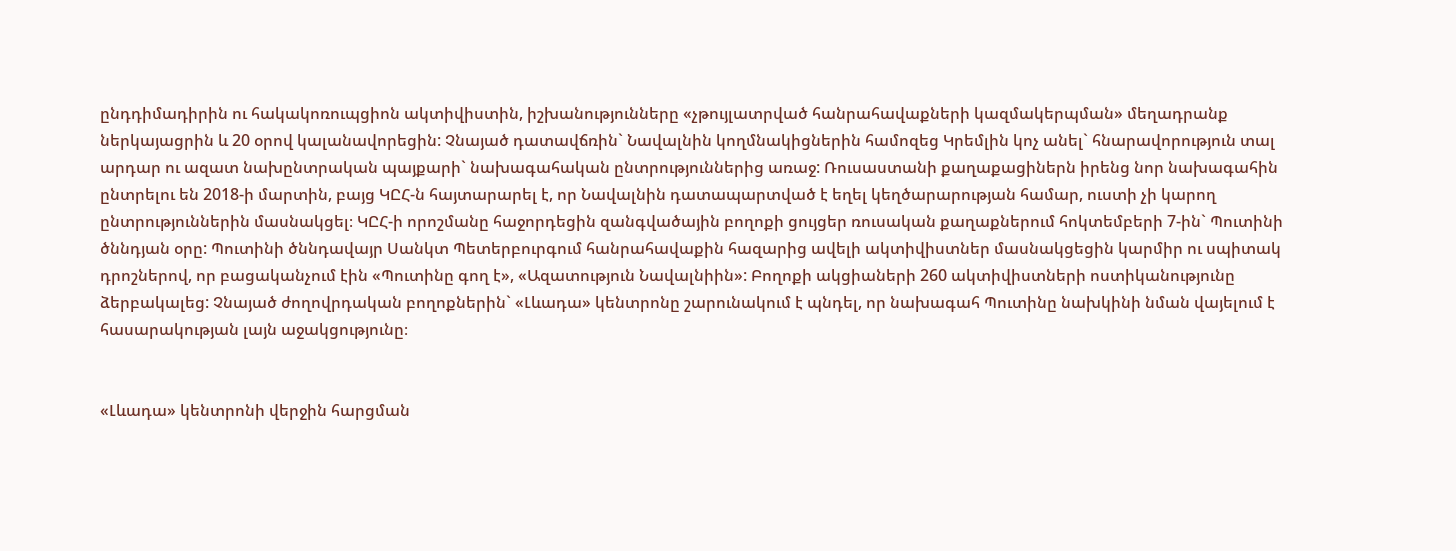ընդդիմադիրին ու հակակոռուպցիոն ակտիվիստին, իշխանությունները «չթույլատրված հանրահավաքների կազմակերպման» մեղադրանք ներկայացրին և 20 օրով կալանավորեցին: Չնայած դատավճռին` Նավալնին կողմնակիցներին համոզեց Կրեմլին կոչ անել` հնարավորություն տալ արդար ու ազատ նախընտրական պայքարի` նախագահական ընտրություններից առաջ: Ռուսաստանի քաղաքացիներն իրենց նոր նախագահին ընտրելու են 2018-ի մարտին, բայց ԿԸՀ-ն հայտարարել է, որ Նավալնին դատապարտված է եղել կեղծարարության համար, ուստի չի կարող ընտրություններին մասնակցել։ ԿԸՀ-ի որոշմանը հաջորդեցին զանգվածային բողոքի ցույցեր ռուսական քաղաքներում հոկտեմբերի 7-ին` Պուտինի ծննդյան օրը: Պուտինի ծննդավայր Սանկտ Պետերբուրգում հանրահավաքին հազարից ավելի ակտիվիստներ մասնակցեցին կարմիր ու սպիտակ դրոշներով, որ բացականչում էին «Պուտինը գող է», «Ազատություն Նավալնիին»: Բողոքի ակցիաների 260 ակտիվիստների ոստիկանությունը ձերբակալեց: Չնայած ժողովրդական բողոքներին` «Լևադա» կենտրոնը շարունակում է պնդել, որ նախագահ Պուտինը նախկինի նման վայելում է հասարակության լայն աջակցությունը։


«Լևադա» կենտրոնի վերջին հարցման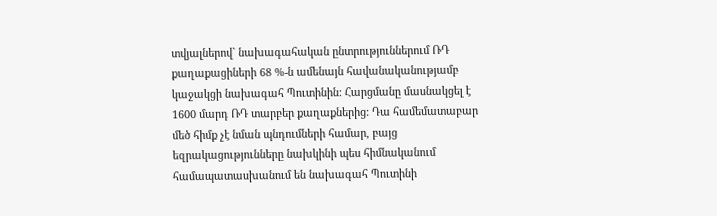տվյալներով` նախագահական ընտրություններում ՌԴ քաղաքացիների 68 %-ն ամենայն հավանականությամբ կաջակցի նախագահ Պուտինին: Հարցմանը մասնակցել է 1600 մարդ ՌԴ տարբեր քաղաքներից: Դա համեմատաբար մեծ հիմք չէ նման պնդումների համար, բայց եզրակացությունները նախկինի պես հիմնականում համապատասխանում են նախագահ Պուտինի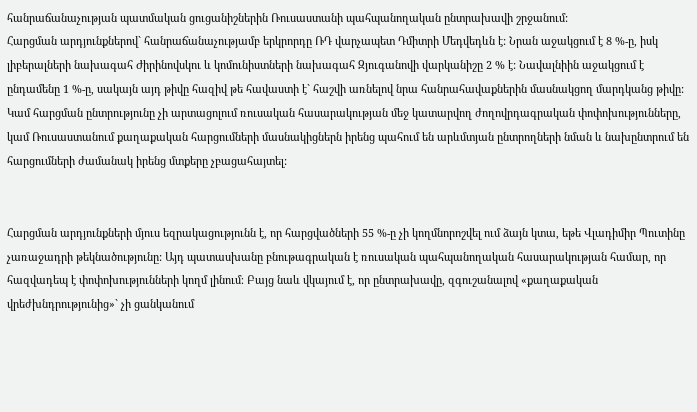հանրաճանաչության պատմական ցուցանիշներին Ռուսաստանի պահպանողական ընտրախավի շրջանում:
Հարցման արդյունքներով` հանրաճանաչությամբ երկրորդը ՌԴ վարչապետ Դմիտրի Մեդվեդևն է: Նրան աջակցում է 8 %-ը, իսկ լիբերալների նախագահ Ժիրինովսկու և կոմունիստների նախագահ Զյուգանովի վարկանիշը 2 % է: Նավալնիին աջակցում է ընդամենը 1 %-ը, սակայն այդ թիվը հազիվ թե հավաստի է` հաշվի առնելով նրա հանրահավաքներին մասնակցող մարդկանց թիվը:
Կամ հարցման ընտրությունը չի արտացոլում ռուսական հասարակության մեջ կատարվող ժողովրդագրական փոփոխությունները, կամ Ռուսաստանում քաղաքական հարցումների մասնակիցներն իրենց պահում են արևմտյան ընտրողների նման և նախընտրում են հարցումների ժամանակ իրենց մտքերը չբացահայտել:


Հարցման արդյունքների մյուս եզրակացությունն է, որ հարցվածների 55 %-ը չի կողմնորոշվել ում ձայն կտա, եթե Վլադիմիր Պուտինը չառաջադրի թեկնածությունը: Այդ պատասխանը բնութագրական է ռուսական պահպանողական հասարակության համար, որ հազվադեպ է փոփոխությունների կողմ լինում։ Բայց նաև վկայում է, որ ընտրախավը, զգուշանալով «քաղաքական վրեժխնդրությունից»` չի ցանկանում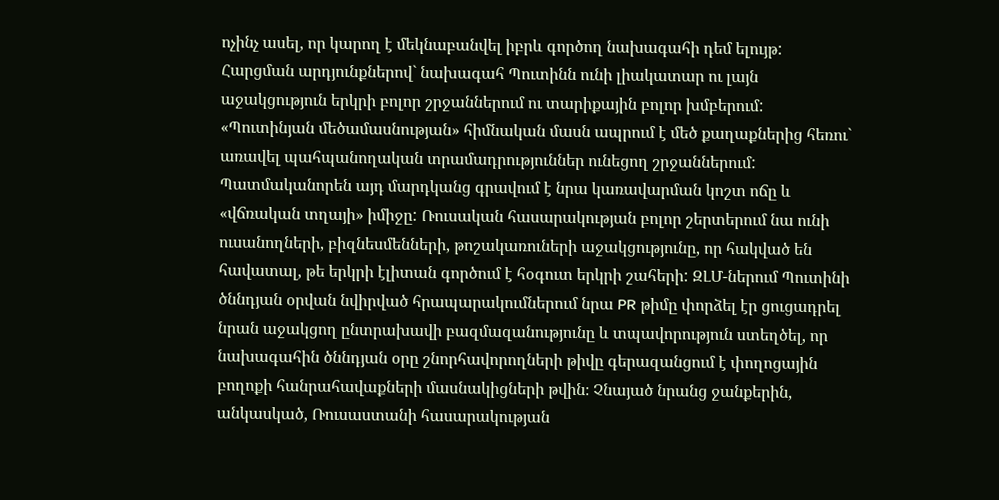ոչինչ ասել, որ կարող է մեկնաբանվել իբրև գործող նախագահի դեմ ելույթ: Հարցման արդյունքներով` նախագահ Պուտինն ունի լիակատար ու լայն աջակցություն երկրի բոլոր շրջաններում ու տարիքային բոլոր խմբերում:
«Պուտինյան մեծամասնության» հիմնական մասն ապրում է մեծ քաղաքներից հեռու` առավել պահպանողական տրամադրություններ ունեցող շրջաններում: Պատմականորեն այդ մարդկանց գրավում է նրա կառավարման կոշտ ոճը և «վճռական տղայի» իմիջը: Ռուսական հասարակության բոլոր շերտերում նա ունի ուսանողների, բիզնեսմենների, թոշակառուների աջակցությունը, որ հակված են հավատալ, թե երկրի էլիտան գործում է հօգուտ երկրի շահերի: ԶԼՄ-ներում Պուտինի ծննդյան օրվան նվիրված հրապարակումներում նրա PR թիմը փորձել էր ցուցադրել նրան աջակցող ընտրախավի բազմազանությունը և տպավորություն ստեղծել, որ նախագահին ծննդյան օրը շնորհավորողների թիվը գերազանցում է փողոցային բողոքի հանրահավաքների մասնակիցների թվին։ Չնայած նրանց ջանքերին, անկասկած, Ռուսաստանի հասարակության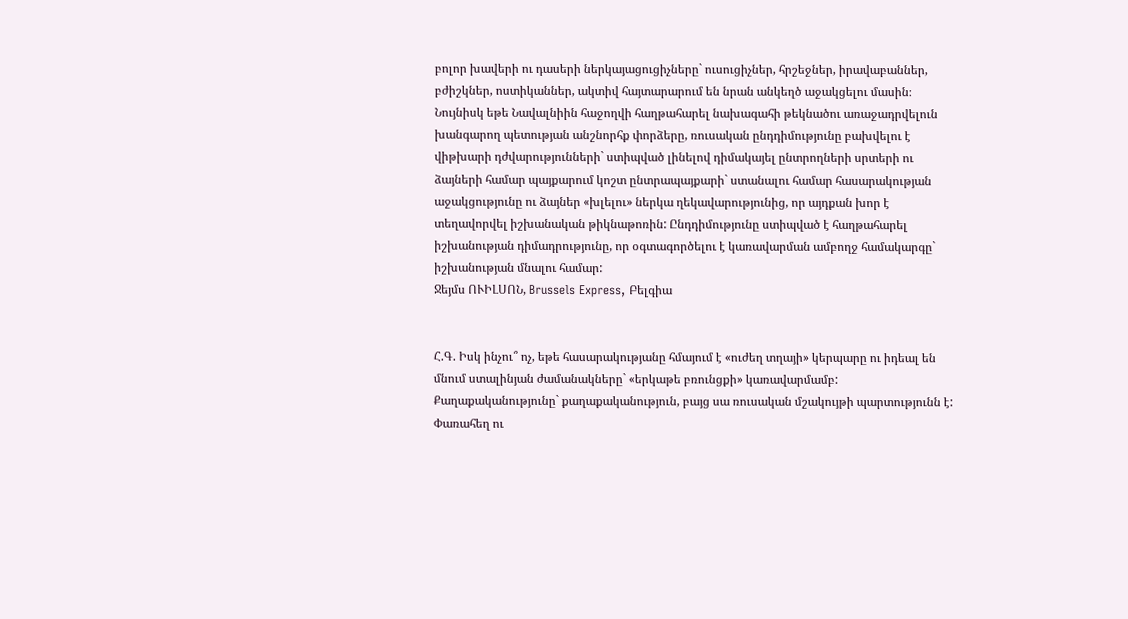բոլոր խավերի ու դասերի ներկայացուցիչները` ուսուցիչներ, հրշեջներ, իրավաբաններ, բժիշկներ, ոստիկաններ, ակտիվ հայտարարում են նրան անկեղծ աջակցելու մասին։ Նույնիսկ եթե Նավալնիին հաջողվի հաղթահարել նախագահի թեկնածու առաջադրվելուն խանգարող պետության անշնորհք փորձերը, ռուսական ընդդիմությունը բախվելու է վիթխարի դժվարությունների` ստիպված լինելով դիմակայել ընտրողների սրտերի ու ձայների համար պայքարում կոշտ ընտրապայքարի` ստանալու համար հասարակության աջակցությունը ու ձայներ «խլելու» ներկա ղեկավարությունից, որ այդքան խոր է տեղավորվել իշխանական թիկնաթոռին: Ընդդիմությունը ստիպված է հաղթահարել իշխանության դիմադրությունը, որ օգտագործելու է կառավարման ամբողջ համակարգը` իշխանության մնալու համար:
Ջեյմս ՈՒԻԼՍՈՆ, Brussels Express, Բելգիա


Հ.Գ. Իսկ ինչու՞ ոչ, եթե հասարակությանը հմայում է «ուժեղ տղայի» կերպարը ու իդեալ են մնում ստալինյան ժամանակները` «երկաթե բռունցքի» կառավարմամբ: Քաղաքականությունը` քաղաքականություն, բայց սա ռուսական մշակույթի պարտությունն է: Փառահեղ ու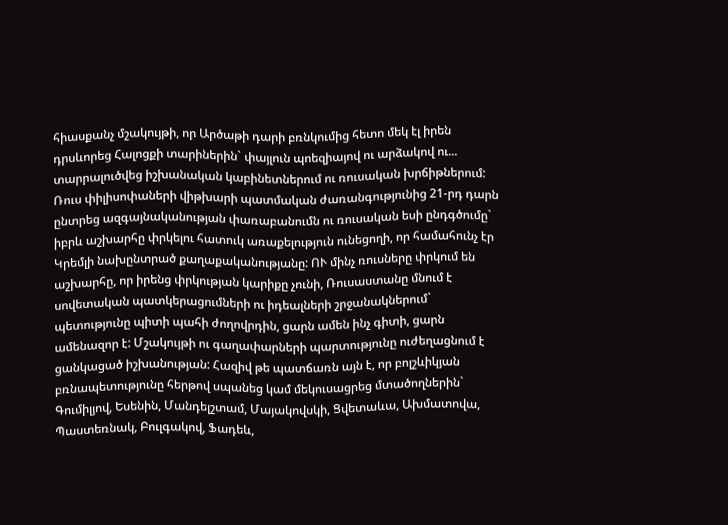հիասքանչ մշակույթի, որ Արծաթի դարի բռնկումից հետո մեկ էլ իրեն դրսևորեց Հալոցքի տարիներին` փայլուն պոեզիայով ու արձակով ու... տարրալուծվեց իշխանական կաբինետներում ու ռուսական խրճիթներում: Ռուս փիլիսոփաների վիթխարի պատմական ժառանգությունից 21-րդ դարն ընտրեց ազգայնականության փառաբանումն ու ռուսական եսի ընդգծումը` իբրև աշխարհը փրկելու հատուկ առաքելություն ունեցողի, որ համահունչ էր Կրեմլի նախընտրած քաղաքականությանը: ՈՒ մինչ ռուսները փրկում են աշխարհը, որ իրենց փրկության կարիքը չունի, Ռուսաստանը մնում է սովետական պատկերացումների ու իդեալների շրջանակներում` պետությունը պիտի պահի ժողովրդին, ցարն ամեն ինչ գիտի, ցարն ամենազոր է: Մշակույթի ու գաղափարների պարտությունը ուժեղացնում է ցանկացած իշխանության: Հազիվ թե պատճառն այն է, որ բոլշևիկյան բռնապետությունը հերթով սպանեց կամ մեկուսացրեց մտածողներին` Գումիլյով, Եսենին, Մանդելշտամ, Մայակովսկի, Ցվետաևա, Ախմատովա, Պաստեռնակ, Բուլգակով, Ֆադեև,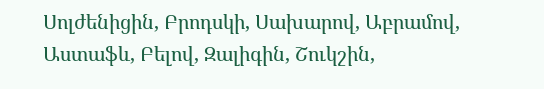Սոլժենիցին, Բրոդսկի, Սախարով, Աբրամով, Աստաֆև, Բելով, Զալիգին, Շուկշին,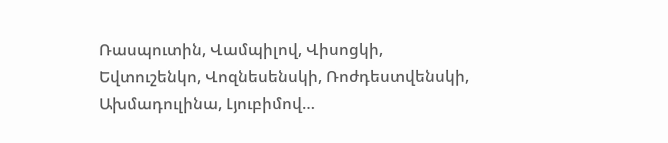Ռասպուտին, Վամպիլով, Վիսոցկի, Եվտուշենկո, Վոզնեսենսկի, Ռոժդեստվենսկի, Ախմադուլինա, Լյուբիմով…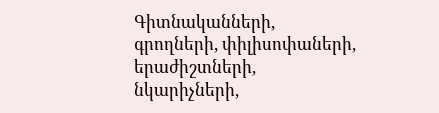Գիտնականների, գրողների, փիլիսոփաների, երաժիշտների, նկարիչների,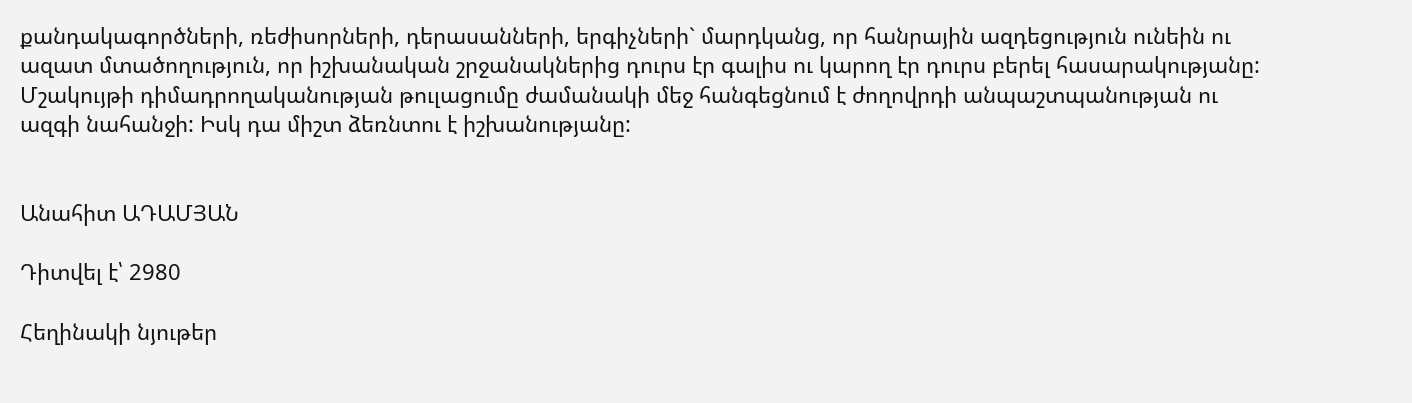քանդակագործների, ռեժիսորների, դերասանների, երգիչների` մարդկանց, որ հանրային ազդեցություն ունեին ու ազատ մտածողություն, որ իշխանական շրջանակներից դուրս էր գալիս ու կարող էր դուրս բերել հասարակությանը: Մշակույթի դիմադրողականության թուլացումը ժամանակի մեջ հանգեցնում է ժողովրդի անպաշտպանության ու ազգի նահանջի: Իսկ դա միշտ ձեռնտու է իշխանությանը:


Անահիտ ԱԴԱՄՅԱՆ

Դիտվել է՝ 2980

Հեղինակի նյութեր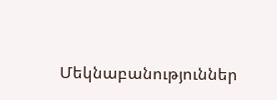Մեկնաբանություններ